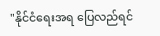"နိုင်ငံရေးအရ ပြေလည်ရင်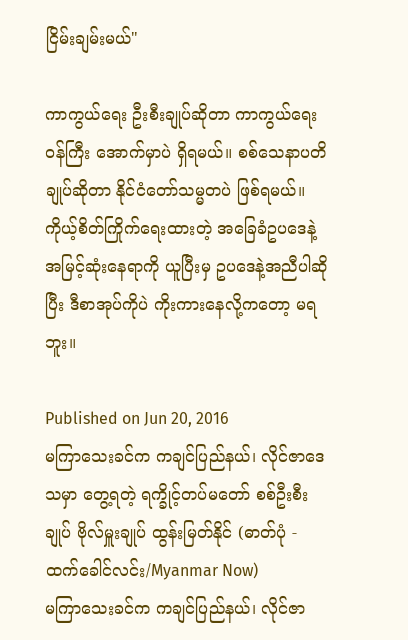ငြိမ်းချမ်းမယ်"

ကာကွယ်ရေး ဦးစီးချုပ်ဆိုတာ ကာကွယ်ရေးဝန်ကြီး အောက်မှာပဲ ရှိရမယ်။ စစ်သေနာပတိချုပ်ဆိုတာ နိုင်ငံတော်သမ္မတပဲ ဖြစ်ရမယ်။ ကိုယ့်စိတ်ကြိုက်ရေးထားတဲ့ အခြေခံဥပဒေနဲ့ အမြင့်ဆုံးနေရာကို ယူပြီးမှ ဥပဒေနဲ့အညီပါဆိုပြီး ဒီစာအုပ်ကိုပဲ ကိုးကားနေလို့ကတော့ မရဘူး။

Published on Jun 20, 2016
မကြာသေးခင်က ကချင်ပြည်နယ်၊ လိုင်ဇာဒေသမှာ တွေ့ရတဲ့ ရက္ခိုင့်တပ်မတော် စစ်ဦးစီးချုပ် ဗိုလ်မှူးချုပ် ထွန်းမြတ်နိုင် (ဓာတ်ပုံ - ထက်ခေါင်လင်း/Myanmar Now)
မကြာသေးခင်က ကချင်ပြည်နယ်၊ လိုင်ဇာ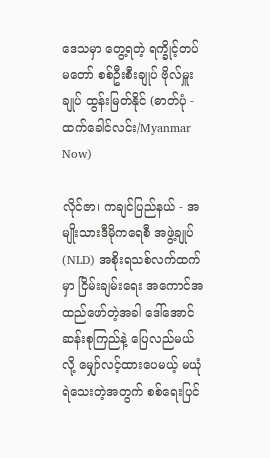ဒေသမှာ တွေ့ရတဲ့ ရက္ခိုင့်တပ်မတော် စစ်ဦးစီးချုပ် ဗိုလ်မှူးချုပ် ထွန်းမြတ်နိုင် (ဓာတ်ပုံ - ထက်ခေါင်လင်း/Myanmar Now)

လိုင်ဇာ၊ ကချင်ပြည်နယ် - အမျိုးသားဒီမိုကရေစီ အဖွဲ့ချုပ် (NLD) အစိုးရသစ်လက်ထက်မှာ ငြိမ်းချမ်းရေး အကောင်အထည်ဖော်တဲ့အခါ ဒေါ်အောင်ဆန်းစုကြည်နဲ့ ပြေလည်မယ်လို့ မျှော်လင့်ထားပေမယ့် မယုံရဲသေးတဲ့အတွက် စစ်ရေးပြင်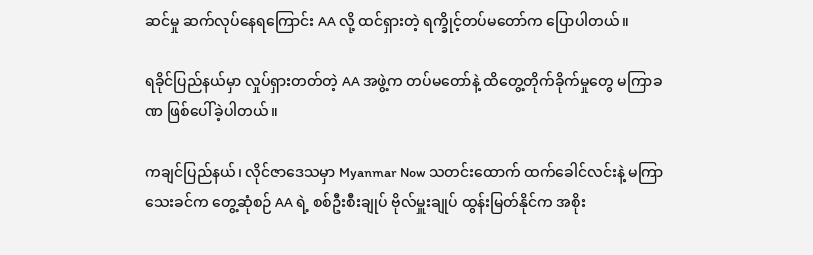ဆင်မှု ဆက်လုပ်နေရကြောင်း AA လို့ ထင်ရှားတဲ့ ရက္ခိုင့်တပ်မတော်က ပြောပါတယ်။

ရခိုင်ပြည်နယ်မှာ လှုပ်ရှားတတ်တဲ့ AA အဖွဲ့က တပ်မတော်နဲ့ ထိတွေ့တိုက်ခိုက်မှုတွေ မကြာခဏ ဖြစ်ပေါ်ခဲ့ပါတယ်။

ကချင်ပြည်နယ်၊ လိုင်ဇာဒေသမှာ Myanmar Now သတင်းထောက် ထက်ခေါင်လင်းနဲ့ မကြာသေးခင်က တွေ့ဆုံစဉ် AA ရဲ့ စစ်ဦးစီးချုပ် ဗိုလ်မှူးချုပ် ထွန်းမြတ်နိုင်က အစိုး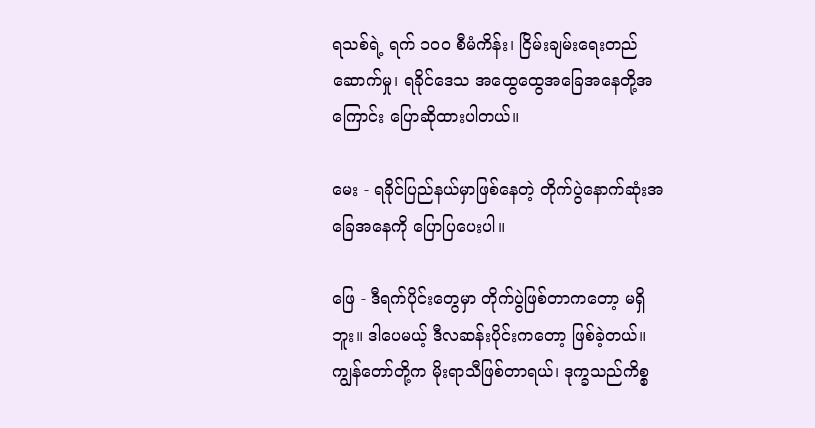ရသစ်ရဲ့ ရက် ၁ဝဝ စီမံကိန်း၊ ငြိမ်းချမ်းရေးတည်ဆောက်မှု၊ ရခိုင်ဒေသ အထွေထွေအခြေအနေတို့အကြောင်း ပြောဆိုထားပါတယ်။

မေး - ရခိုင်ပြည်နယ်မှာဖြစ်နေတဲ့ တိုက်ပွဲနောက်ဆုံးအခြေအနေကို ပြောပြပေးပါ။

ဖြေ - ဒီရက်ပိုင်းတွေမှာ တိုက်ပွဲဖြစ်တာကတော့ မရှိဘူး။ ဒါပေမယ့် ဒီလဆန်းပိုင်းကတော့ ဖြစ်ခဲ့တယ်။ ကျွန်တော်တို့က မိုးရာသီဖြစ်တာရယ်၊ ဒုက္ခသည်ကိစ္စ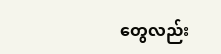တွေလည်း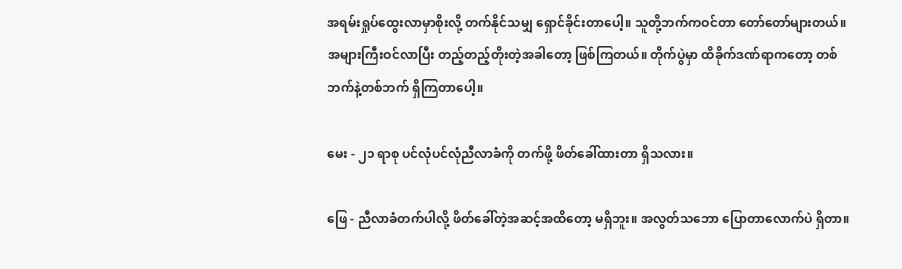အရမ်းရှုပ်ထွေးလာမှာစိုးလို့ တက်နိုင်သမျှ ရှောင်ခိုင်းတာပေါ့။ သူတို့ဘက်ကဝင်တာ တော်တော်များတယ်။ အများကြီးဝင်လာပြီး တည့်တည့်တိုးတဲ့အခါတော့ ဖြစ်ကြတယ်။ တိုက်ပွဲမှာ ထိခိုက်ဒဏ်ရာကတော့ တစ်ဘက်နဲ့တစ်ဘက် ရှိကြတာပေါ့။

မေး - ၂၁ ရာစု ပင်လုံပင်လုံညီလာခံကို တက်ဖို့ ဖိတ်ခေါ်ထားတာ ရှိသလား။

ဖြေ - ညီလာခံတက်ပါလို့ ဖိတ်ခေါ်တဲ့အဆင့်အထိတော့ မရှိဘူး။ အလွတ်သဘော ပြောတာလောက်ပဲ ရှိတာ။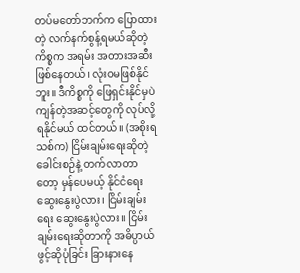တပ်မတော်ဘက်က ပြောထားတဲ့ လက်နက်စွန့်ရမယ်ဆိုတဲ့ကိစ္စက အရမ်း အတားအဆီး ဖြစ်နေတယ်၊ လုံးဝမဖြစ်နိုင်ဘူး။ ဒီကိစ္စကို ဖြေရှင်းနိုင်မှပဲ ကျန်တဲ့အဆင့်တွေကို လုပ်လို့ရနိုင်မယ် ထင်တယ်။ (အစိုးရသစ်က) ငြိမ်းချမ်းရေးဆိုတဲ့ ခေါင်းစဉ်နဲ့ တက်လာတာတော့ မှန်ပေမယ့် နိုင်ငံရေး ဆွေးနွေးပွဲလား၊ ငြိမ်းချမ်းရေး ဆွေးနွေးပွဲလား။ ငြိမ်းချမ်းရေးဆိုတာကို အဓိပ္ပာယ်ဖွင့်ဆိုပုံခြင်း ခြားနားနေ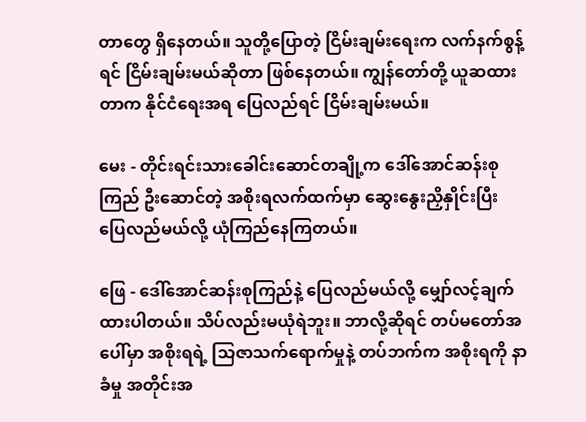တာတွေ ရှိနေတယ်။ သူတို့ပြောတဲ့ ငြိမ်းချမ်းရေးက လက်နက်စွန့်ရင် ငြိမ်းချမ်းမယ်ဆိုတာ ဖြစ်နေတယ်။ ကျွန်တော်တို့ ယူဆထားတာက နိုင်ငံရေးအရ ပြေလည်ရင် ငြိမ်းချမ်းမယ်။

မေး - တိုင်းရင်းသားခေါင်းဆောင်တချို့က ဒေါ်အောင်ဆန်းစုကြည် ဦးဆောင်တဲ့ အစိုးရလက်ထက်မှာ ဆွေးနွေးညှိနှိုင်းပြီး ပြေလည်မယ်လို့ ယုံကြည်နေကြတယ်။

ဖြေ - ဒေါ်အောင်ဆန်းစုကြည်နဲ့ ပြေလည်မယ်လို့ မျှော်လင့်ချက်ထားပါတယ်။ သိပ်လည်းမယုံရဲဘူး။ ဘာလို့ဆိုရင် တပ်မတော်အပေါ်မှာ အစိုးရရဲ့ သြဇာသက်ရောက်မှုနဲ့ တပ်ဘက်က အစိုးရကို နာခံမှု အတိုင်းအ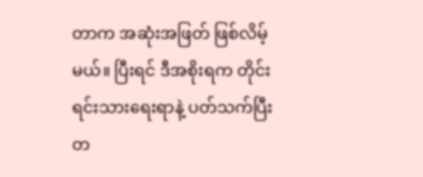တာက အဆုံးအဖြတ် ဖြစ်လိမ့်မယ်။ ပြီးရင် ဒီအစိုးရက တိုင်းရင်းသားရေးရာနဲ့ ပတ်သက်ပြီး တ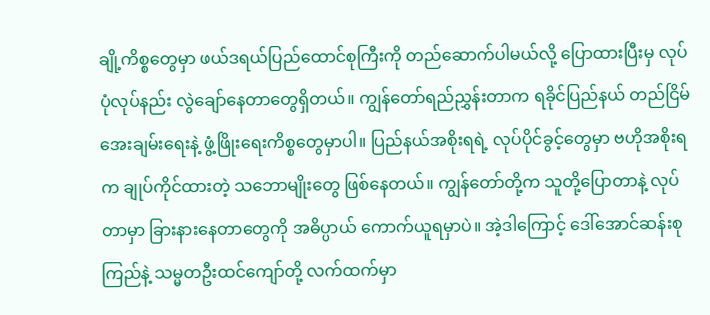ချို့ကိစ္စတွေမှာ ဖယ်ဒရယ်ပြည်ထောင်စုကြီးကို တည်ဆောက်ပါမယ်လို့ ပြောထားပြီးမှ လုပ်ပုံလုပ်နည်း လွဲချော်နေတာတွေရှိတယ်။ ကျွန်တော်ရည်ညွှန်းတာက ရခိုင်ပြည်နယ် တည်ငြိမ်အေးချမ်းရေးနဲ့ ဖွံ့ဖြိုးရေးကိစ္စတွေမှာပါ။ ပြည်နယ်အစိုးရရဲ့ လုပ်ပိုင်ခွင့်တွေမှာ ဗဟိုအစိုးရက ချုပ်ကိုင်ထားတဲ့ သဘောမျိုးတွေ ဖြစ်နေတယ်။ ကျွန်တော်တို့က သူတို့ပြောတာနဲ့ လုပ်တာမှာ ခြားနားနေတာတွေကို အဓိပ္ပာယ် ကောက်ယူရမှာပဲ။ အဲ့ဒါကြောင့် ဒေါ်အောင်ဆန်းစုကြည်နဲ့ သမ္မတဦးထင်ကျော်တို့ လက်ထက်မှာ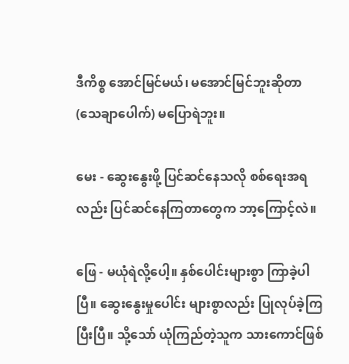ဒီကိစ္စ အောင်မြင်မယ်၊ မအောင်မြင်ဘူးဆိုတာ (သေချာပေါက်) မပြောရဲဘူး။

မေး - ဆွေးနွေးဖို့ ပြင်ဆင်နေသလို စစ်ရေးအရလည်း ပြင်ဆင်နေကြတာတွေက ဘာ့ကြောင့်လဲ။

ဖြေ - မယုံရဲလို့ပေါ့။ နှစ်ပေါင်းများစွာ ကြာခဲ့ပါပြီ။ ဆွေးနွေးမှုပေါင်း များစွာလည်း ပြုလုပ်ခဲ့ကြပြီးပြီ။ သို့သော် ယုံကြည်တဲ့သူက သားကောင်ဖြစ်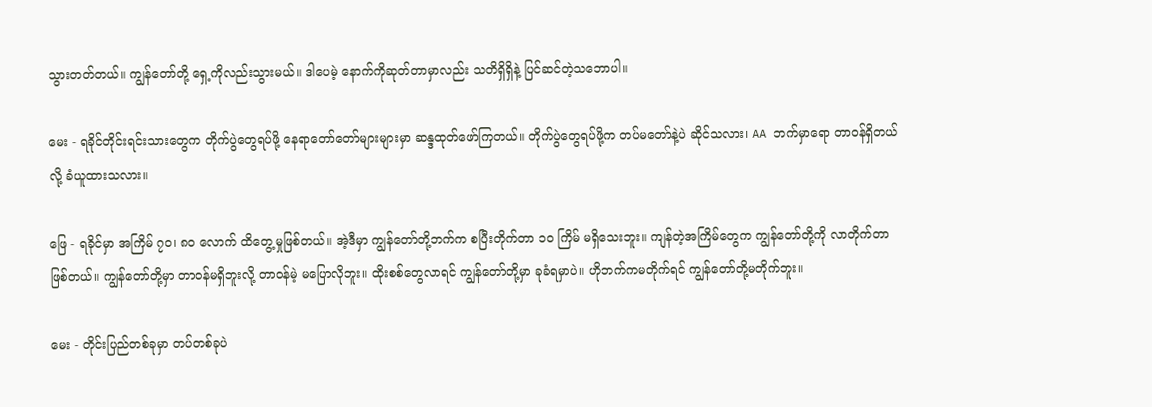သွားတတ်တယ်။ ကျွန်တော်တို့ ရှေ့ကိုလည်းသွားမယ်။ ဒါပေမဲ့ နောက်ကိုဆုတ်တာမှာလည်း သတိရှိရှိနဲ့ ပြင်ဆင်တဲ့သဘောပါ။

မေး - ရခိုင်တိုင်းရင်းသားတွေက တိုက်ပွဲတွေရပ်ဖို့ နေရာတော်တော်များများမှာ ဆန္ဒထုတ်ဖော်ကြတယ်။ တိုက်ပွဲတွေရပ်ဖို့က တပ်မတော်နဲ့ပဲ ဆိုင်သလား၊ AA ဘက်မှာရော တာဝန်ရှိတယ်လို့ ခံယူထားသလား။

ဖြေ - ရခိုင်မှာ အကြိမ် ၇ဝ၊ ၈ဝ လောက် ထိတွေ့မှုဖြစ်တယ်။ အဲ့ဒီမှာ ကျွန်တော်တို့ဘက်က စပြီးတိုက်တာ ၁ဝ ကြိမ် မရှိသေးဘူး။ ကျန်တဲ့အကြိမ်တွေက ကျွန်တော်တို့ကို လာတိုက်တာဖြစ်တယ်။ ကျွန်တော်တို့မှာ တာဝန်မရှိဘူးလို့ တာဝန်မဲ့ မပြောလိုဘူး။ ထိုးစစ်တွေလာရင် ကျွန်တော်တို့မှာ ခုခံရမှာပဲ။ ဟိုဘက်ကမတိုက်ရင် ကျွန်တော်တို့မတိုက်ဘူး။

မေး - တိုင်းပြည်တစ်ခုမှာ တပ်တစ်ခုပဲ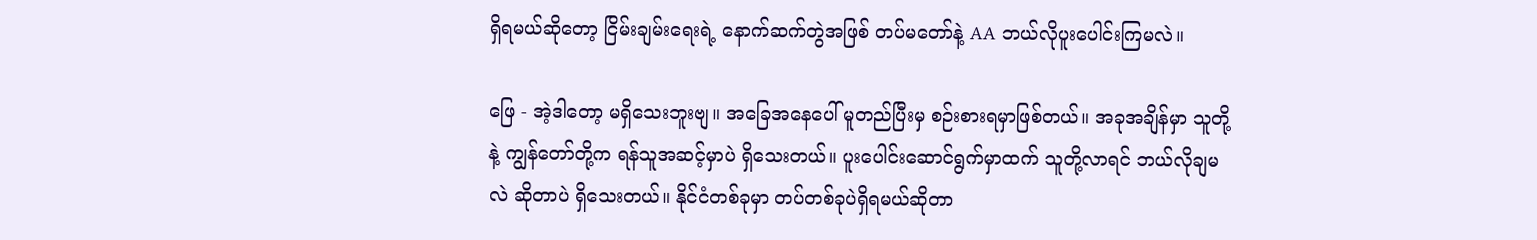ရှိရမယ်ဆိုတော့ ငြိမ်းချမ်းရေးရဲ့ နောက်ဆက်တွဲအဖြစ် တပ်မတော်နဲ့ AA ဘယ်လိုပူးပေါင်းကြမလဲ။

ဖြေ - အဲ့ဒါတော့ မရှိသေးဘူးဗျ။ အခြေအနေပေါ် မူတည်ပြီးမှ စဉ်းစားရမှာဖြစ်တယ်။ အခုအချိန်မှာ သူတို့နဲ့ ကျွန်တော်တို့က ရန်သူအဆင့်မှာပဲ ရှိသေးတယ်။ ပူးပေါင်းဆောင်ရွက်မှာထက် သူတို့လာရင် ဘယ်လိုချမလဲ ဆိုတာပဲ ရှိသေးတယ်။ နိုင်ငံတစ်ခုမှာ တပ်တစ်ခုပဲရှိရမယ်ဆိုတာ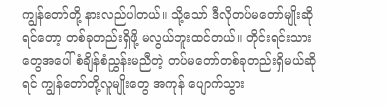ကျွန်တော်တို့ နားလည်ပါတယ်။ သို့သော် ဒီလိုတပ်မတော်မျိုးဆိုရင်တော့ တစ်ခုတည်းရှိဖို့ မလွယ်ဘူးထင်တယ်။ တိုင်းရင်းသားတွေအပေါ် စံချိန်စံညွှန်းမညီတဲ့ တပ်မတော်တစ်ခုတည်းရှိမယ်ဆိုရင် ကျွန်တော်တို့လူမျိုးတွေ အကုန် ပျောက်သွား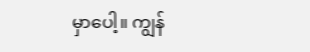မှာပေါ့။ ကျွန်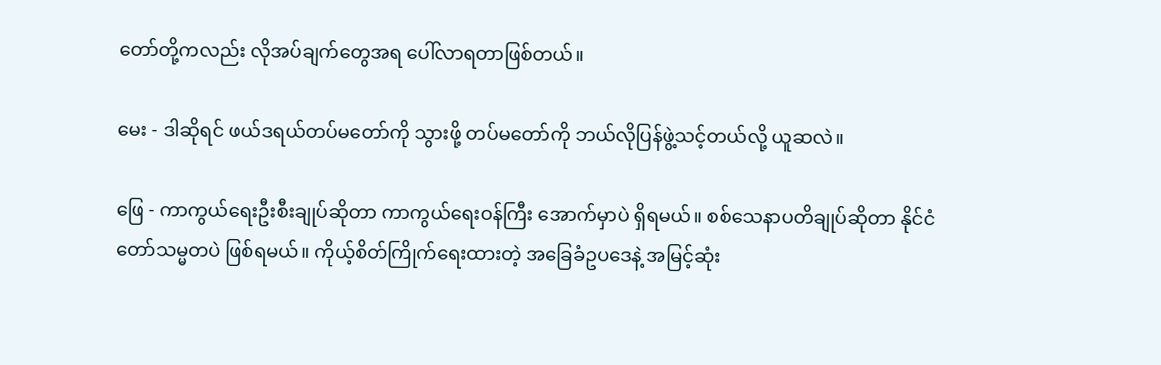တော်တို့ကလည်း လိုအပ်ချက်တွေအရ ပေါ်လာရတာဖြစ်တယ်။

မေး - ဒါဆိုရင် ဖယ်ဒရယ်တပ်မတော်ကို သွားဖို့ တပ်မတော်ကို ဘယ်လိုပြန်ဖွဲ့သင့်တယ်လို့ ယူဆလဲ။

ဖြေ - ကာကွယ်ရေးဦးစီးချုပ်ဆိုတာ ကာကွယ်ရေးဝန်ကြီး အောက်မှာပဲ ရှိရမယ်။ စစ်သေနာပတိချုပ်ဆိုတာ နိုင်ငံတော်သမ္မတပဲ ဖြစ်ရမယ်။ ကိုယ့်စိတ်ကြိုက်ရေးထားတဲ့ အခြေခံဥပဒေနဲ့ အမြင့်ဆုံး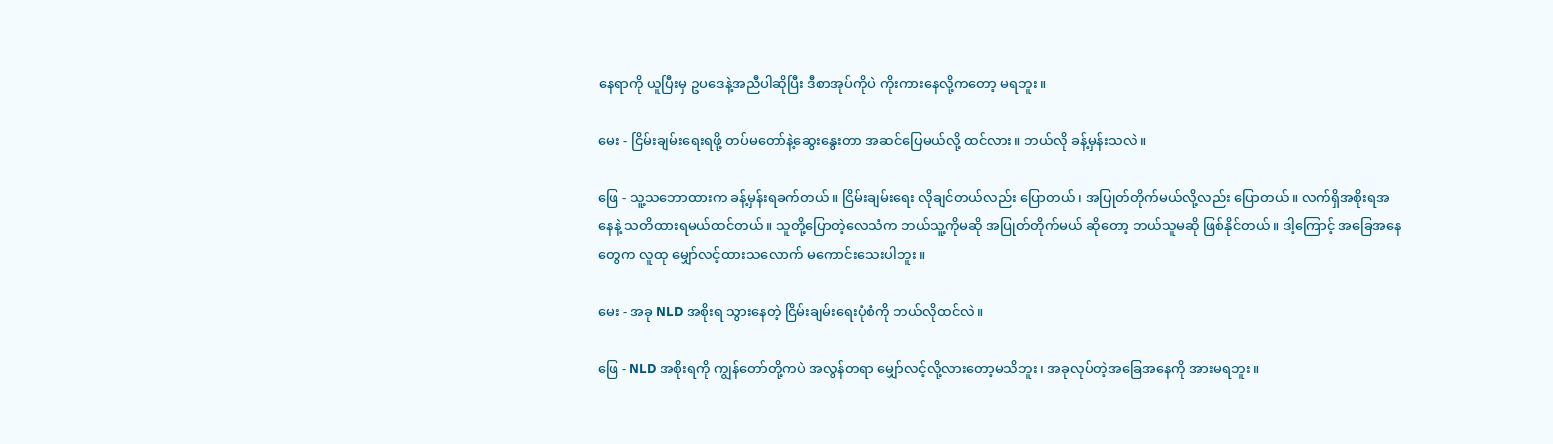နေရာကို ယူပြီးမှ ဥပဒေနဲ့အညီပါဆိုပြီး ဒီစာအုပ်ကိုပဲ ကိုးကားနေလို့ကတော့ မရဘူး။

မေး - ငြိမ်းချမ်းရေးရဖို့ တပ်မတော်နဲ့ဆွေးနွေးတာ အဆင်ပြေမယ်လို့ ထင်လား။ ဘယ်လို ခန့်မှန်းသလဲ။

ဖြေ - သူ့သဘောထားက ခန့်မှန်းရခက်တယ်။ ငြိမ်းချမ်းရေး လိုချင်တယ်လည်း ပြောတယ်၊ အပြုတ်တိုက်မယ်လို့လည်း ပြောတယ်။ လက်ရှိအစိုးရအနေနဲ့ သတိထားရမယ်ထင်တယ်။ သူတို့ပြောတဲ့လေသံက ဘယ်သူ့ကိုမဆို အပြုတ်တိုက်မယ် ဆိုတော့ ဘယ်သူမဆို ဖြစ်နိုင်တယ်။ ဒါ့ကြောင့် အခြေအနေတွေက လူထု မျှော်လင့်ထားသလောက် မကောင်းသေးပါဘူး။

မေး - အခု NLD အစိုးရ သွားနေတဲ့ ငြိမ်းချမ်းရေးပုံစံကို ဘယ်လိုထင်လဲ။

ဖြေ - NLD အစိုးရကို ကျွန်တော်တို့ကပဲ အလွန်တရာ မျှော်လင့်လို့လားတော့မသိဘူး၊ အခုလုပ်တဲ့အခြေအနေကို အားမရဘူး။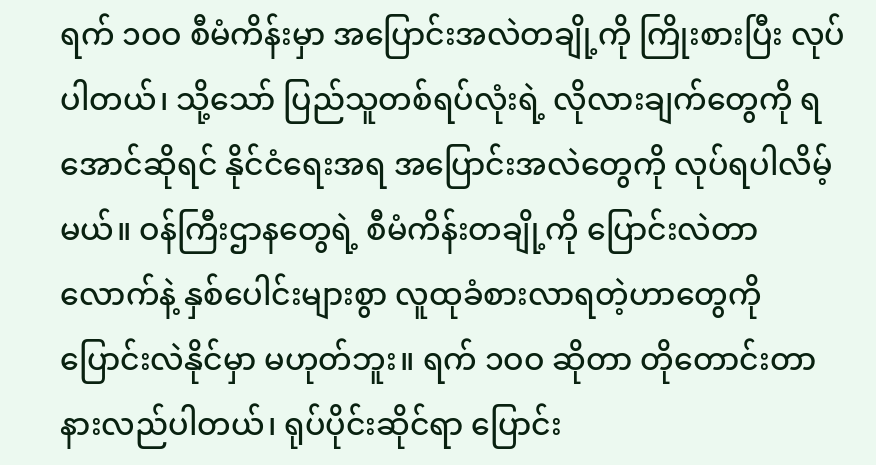ရက် ၁ဝဝ စီမံကိန်းမှာ အပြောင်းအလဲတချို့ကို ကြိုးစားပြီး လုပ်ပါတယ်၊ သို့သော် ပြည်သူတစ်ရပ်လုံးရဲ့ လိုလားချက်တွေကို ရအောင်ဆိုရင် နိုင်ငံရေးအရ အပြောင်းအလဲတွေကို လုပ်ရပါလိမ့်မယ်။ ဝန်ကြီးဌာနတွေရဲ့ စီမံကိန်းတချို့ကို ပြောင်းလဲတာလောက်နဲ့ နှစ်ပေါင်းများစွာ လူထုခံစားလာရတဲ့ဟာတွေကို ပြောင်းလဲနိုင်မှာ မဟုတ်ဘူး။ ရက် ၁ဝဝ ဆိုတာ တိုတောင်းတာ နားလည်ပါတယ်၊ ရုပ်ပိုင်းဆိုင်ရာ ပြောင်း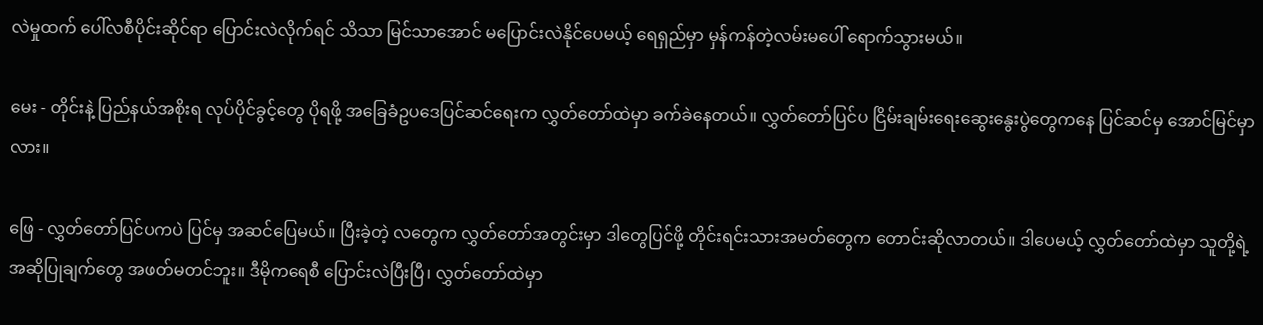လဲမှုထက် ပေါ်လစီပိုင်းဆိုင်ရာ ပြောင်းလဲလိုက်ရင် သိသာ မြင်သာအောင် မပြောင်းလဲနိုင်ပေမယ့် ရေရှည်မှာ မှန်ကန်တဲ့လမ်းမပေါ် ရောက်သွားမယ်။

မေး - တိုင်းနဲ့ ပြည်နယ်အစိုးရ လုပ်ပိုင်ခွင့်တွေ ပိုရဖို့ အခြေခံဥပဒေပြင်ဆင်ရေးက လွှတ်တော်ထဲမှာ ခက်ခဲနေတယ်။ လွှတ်တော်ပြင်ပ ငြိမ်းချမ်းရေးဆွေးနွေးပွဲတွေကနေ ပြင်ဆင်မှ အောင်မြင်မှာလား။

ဖြေ - လွှတ်တော်ပြင်ပကပဲ ပြင်မှ အဆင်ပြေမယ်။ ပြီးခဲ့တဲ့ လတွေက လွှတ်တော်အတွင်းမှာ ဒါတွေပြင်ဖို့ တိုင်းရင်းသားအမတ်တွေက တောင်းဆိုလာတယ်။ ဒါပေမယ့် လွှတ်တော်ထဲမှာ သူတို့ရဲ့ အဆိုပြုချက်တွေ အဖတ်မတင်ဘူး။ ဒီမိုကရေစီ ပြောင်းလဲပြီးပြီ၊ လွှတ်တော်ထဲမှာ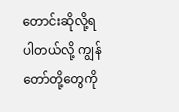တောင်းဆိုလို့ရပါတယ်လို့ ကျွန်တော်တို့တွေကို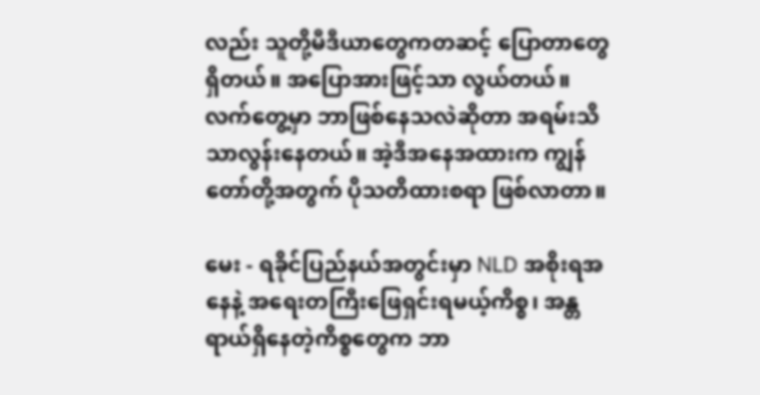လည်း သူတို့မီဒီယာတွေကတဆင့် ပြောတာတွေရှိတယ်။ အပြောအားဖြင့်သာ လွယ်တယ်။ လက်တွေ့မှာ ဘာဖြစ်နေသလဲဆိုတာ အရမ်းသိသာလွန်းနေတယ်။ အဲ့ဒီအနေအထားက ကျွန်တော်တို့အတွက် ပိုသတိထားစရာ ဖြစ်လာတာ။

မေး - ရခိုင်ပြည်နယ်အတွင်းမှာ NLD အစိုးရအနေနဲ့ အရေးတကြီးဖြေရှင်းရမယ့်ကိစ္စ၊ အန္တရာယ်ရှိနေတဲ့ကိစ္စတွေက ဘာ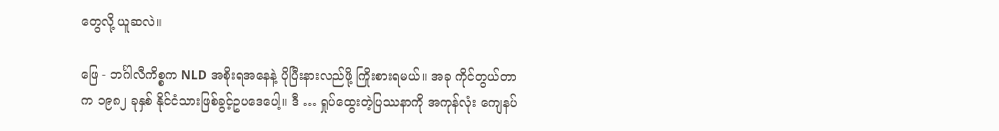တွေလို့ ယူဆလဲ။

ဖြေ - ဘင်္ဂါလီကိစ္စက NLD အစိုးရအနေနဲ့ ပိုပြီးနားလည်ဖို့ ကြိုးစားရမယ်။ အခု ကိုင်တွယ်တာက ၁၉၈၂ ခုနှစ် နိုင်ငံသားဖြစ်ခွင့်ဥပဒေပေါ့။ ဒီ … ရှုပ်ထွေးတဲ့ပြဿနာကို အကုန်လုံး ကျေနပ်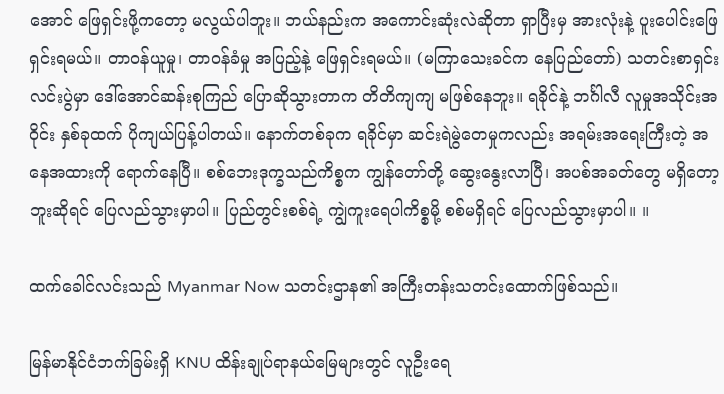အောင် ဖြေရှင်းဖို့ကတော့ မလွယ်ပါဘူး။ ဘယ်နည်းက အကောင်းဆုံးလဲဆိုတာ ရှာပြီးမှ အားလုံးနဲ့ ပူးပေါင်းဖြေရှင်းရမယ်။ တာဝန်ယူမှု၊ တာဝန်ခံမှု အပြည့်နဲ့ ဖြေရှင်းရမယ်။ (မကြာသေးခင်က နေပြည်တော်) သတင်းစာရှင်းလင်းပွဲမှာ ဒေါ်အောင်ဆန်းစုကြည် ပြောဆိုသွားတာက တိတိကျကျ မဖြစ်နေဘူး။ ရခိုင်နဲ့ ဘင်္ဂါလီ လူမှုအသိုင်းအဝိုင်း နှစ်ခုထက် ပိုကျယ်ပြန့်ပါတယ်။ နောက်တစ်ခုက ရခိုင်မှာ ဆင်းရဲမွဲတေမှုကလည်း အရမ်းအရေးကြီးတဲ့ အနေအထားကို ရောက်နေပြီ။ စစ်ဘေးဒုက္ခသည်ကိစ္စက ကျွန်တော်တို့ ဆွေးနွေးလာပြီ၊ အပစ်အခတ်တွေ မရှိတော့ဘူးဆိုရင် ပြေလည်သွားမှာပါ။ ပြည်တွင်းစစ်ရဲ့ ကျွဲကူးရေပါကိစ္စမို့ စစ်မရှိရင် ပြေလည်သွားမှာပါ။ ။

ထက်ခေါင်လင်းသည် Myanmar Now သတင်းဌာန၏ အကြီးတန်းသတင်းထောက်ဖြစ်သည်။

မြန်မာနိုင်ငံဘက်ခြမ်းရှိ KNU ထိန်းချုပ်ရာနယ်မြေများတွင် လူဦးရေ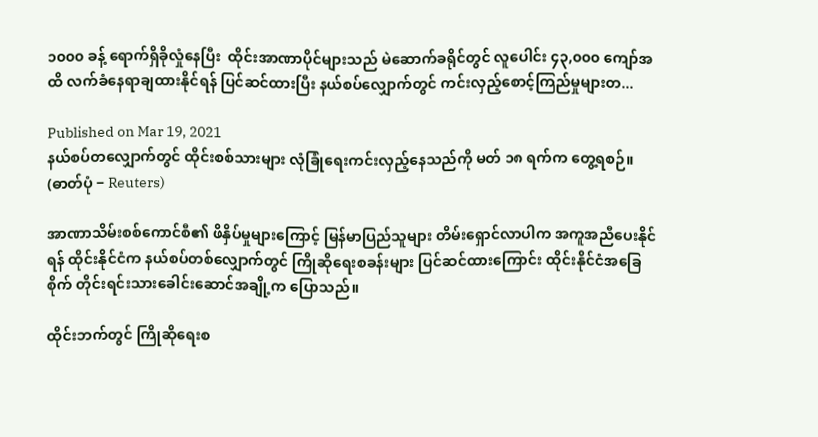၁၀၀၀ ခန့် ရောက်ရှိခိုလှုံနေပြီး  ထိုင်းအာဏာပိုင်များသည် မဲဆောက်ခရိုင်တွင် လူပေါင်း ၄၃,၀၀၀ ကျော်အထိ လက်ခံနေရာချထားနိုင်ရန် ပြင်ဆင်ထားပြီး နယ်စပ်လျှောက်တွင် ကင်းလှည့်စောင့်ကြည်မှုများတ...

Published on Mar 19, 2021
နယ်စပ်တလျှောက်တွင် ထိုင်းစစ်သားများ လုံခြုံရေးကင်းလှည့်နေသည်ကို မတ် ၁၈ ရက်က တွေ့ရစဉ်။  (ဓာတ်ပုံ − Reuters)

အာဏာသိမ်းစစ်ကောင်စီ၏ ဖိနှိပ်မှုများကြောင့် မြန်မာပြည်သူများ တိမ်းရှောင်လာပါက အကူအညီပေးနိုင်ရန် ထိုင်းနိုင်ငံက နယ်စပ်တစ်လျှောက်တွင် ကြိုဆိုရေးစခန်းများ ပြင်ဆင်ထားကြောင်း ထိုင်းနိုင်ငံအခြေစိုက် တိုင်းရင်းသားခေါင်းဆောင်အချို့က ပြောသည်။

ထိုင်းဘက်တွင် ကြိုဆိုရေးစ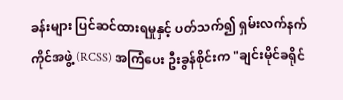ခန်းများ ပြင်ဆင်ထားရမှုနှင့် ပတ်သက်၍ ရှမ်းလက်နက်ကိုင်အဖွဲ့ (RCSS) အကြံပေး ဦးခွန်စိုင်းက "ချင်းမိုင်ခရိုင်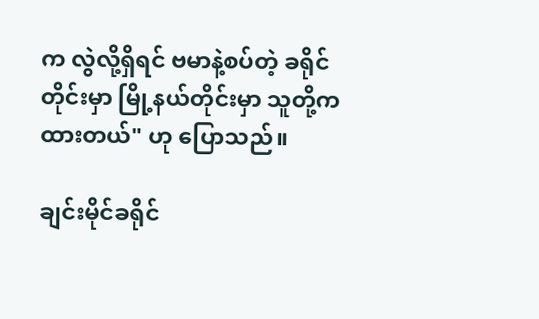က လွဲလို့ရှိရင် ဗမာနဲ့စပ်တဲ့ ခရိုင်တိုင်းမှာ မြို့နယ်တိုင်းမှာ သူတို့က ထားတယ်" ဟု ပြောသည်။

ချင်းမိုင်ခရိုင်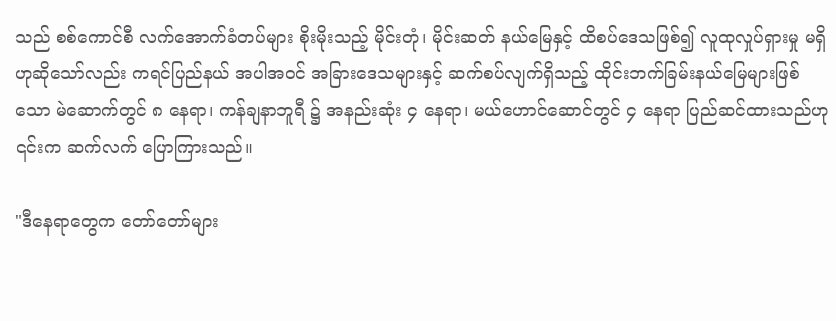သည် စစ်ကောင်စီ လက်အောက်ခံတပ်များ စိုးမိုးသည့် မိုင်းတုံ၊ မိုင်းဆတ် နယ်မြေနှင့် ထိစပ်ဒေသဖြစ်၍ လူထုလှုပ်ရှားမှု မရှိဟုဆိုသော်လည်း ကရင်ပြည်နယ် အပါအဝင် အခြားဒေသများနှင့် ဆက်စပ်လျက်ရှိသည့် ထိုင်းဘက်ခြမ်းနယ်မြေများဖြစ်သော မဲ‌ဆောက်တွင် ၈ နေရာ၊ ကန်ချနာဘူရီ ၌ အနည်းဆုံး ၄ နေရာ၊ မယ်ဟောင်ဆောင်တွင် ၄ နေရာ ပြည်ဆင်ထားသည်ဟု ၎င်းက ဆက်လက် ပြောကြားသည်။

"ဒီနေရာတွေက တော်တော်များ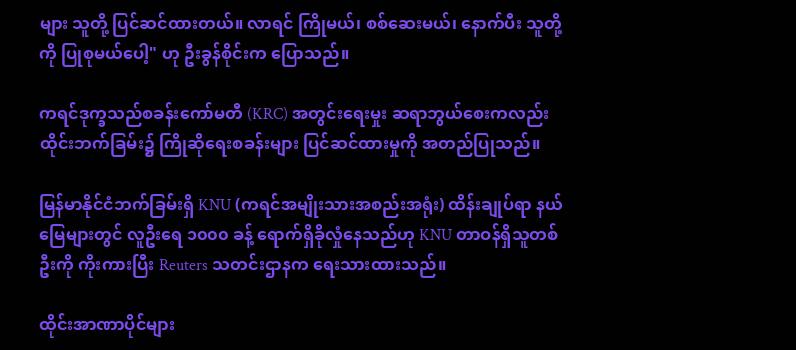များ သူတို့ ပြင်ဆင်ထားတယ်။ လာရင် ကြိုမယ်၊ စစ်ဆေးမယ်၊ နောက်ပီး သူတို့ကို ပြုစုမယ်ပေါ့" ဟု ဦးခွန်စိုင်းက ပြောသည်။

ကရင်ဒုက္ခသည်စခန်းကော်မတီ (KRC) အတွင်းရေးမှုး ဆရာဘွယ်စေးကလည်း ထိုင်းဘက်ခြမ်း၌ ကြိုဆိုရေးစခန်းများ ပြင်ဆင်ထားမှုကို အတည်ပြုသည်။

မြန်မာနိုင်ငံဘက်ခြမ်းရှိ KNU (ကရင်အမျိုးသားအစည်းအရုံး) ထိန်းချုပ်ရာ နယ်မြေများတွင် လူဦးရေ ၁၀၀၀ ခန့် ရောက်ရှိခိုလှုံနေသည်ဟု KNU တာဝန်ရှိသူတစ်ဦးကို ကိုးကားပြီး Reuters သတင်းဌာနက ရေးသားထားသည်။

ထိုင်းအာဏာပိုင်များ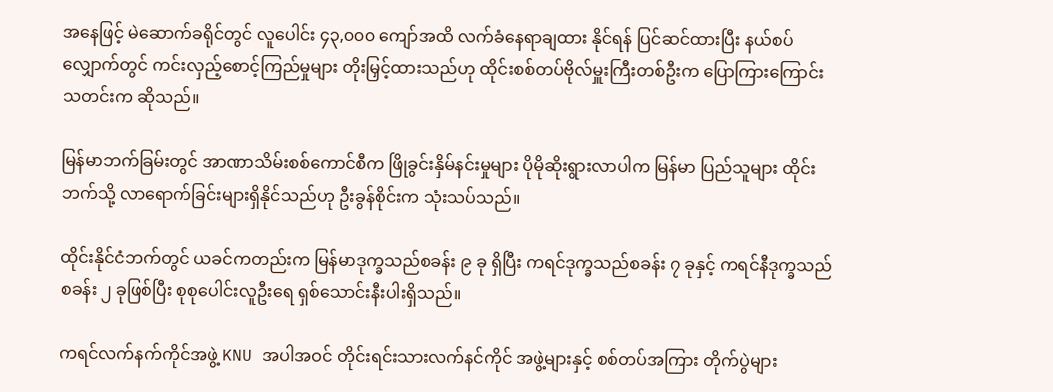အနေဖြင့် မဲဆောက်ခရိုင်တွင် လူပေါင်း ၄၃,၀၀၀ ကျော်အထိ လက်ခံနေရာချထား နိုင်ရန် ပြင်ဆင်ထားပြီး နယ်စပ်လျှောက်တွင် ကင်းလှည့်စောင့်ကြည်မှုများ တိုးမြှင့်ထားသည်ဟု ထိုင်းစစ်တပ်ဗိုလ်မှူးကြီးတစ်ဦးက ပြောကြားကြောင်း သတင်းက ဆိုသည်။

မြန်မာဘက်ခြမ်းတွင် အာဏာသိမ်းစစ်ကောင်စီက ဖြိုခွင်းနှိမ်နင်းမှုများ ပိုမိုဆိုးရွားလာပါက မြန်မာ ပြည်သူများ ထိုင်းဘက်သို့ လာရောက်ခြင်းများရှိနိုင်သည်ဟု ဦးခွန်စိုင်းက သုံးသပ်သည်။

ထိုင်းနိုင်ငံဘက်တွင် ယခင်ကတည်းက မြန်မာဒုက္ခသည်စခန်း ၉ ခု ရှိပြီး ကရင်ဒုက္ခသည်စခန်း ၇ ခုနှင့် ကရင်နီဒုက္ခသည် စခန်း ၂ ခုဖြစ်ပြီး စုစုပေါင်းလူဦးရေ ရှစ်သောင်းနီးပါးရှိသည်။

ကရင်လက်နက်ကိုင်အဖွဲ့ KNU အပါအဝင် တိုင်းရင်းသားလက်နင်ကိုင် အဖွဲ့များနှင့် စစ်တပ်အကြား တိုက်ပွဲများ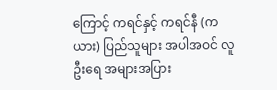ကြောင့် ကရင်နှင့် ကရင်နီ (ကယား) ပြည်သူများ အပါအဝင် လူဦးရေ အများအပြား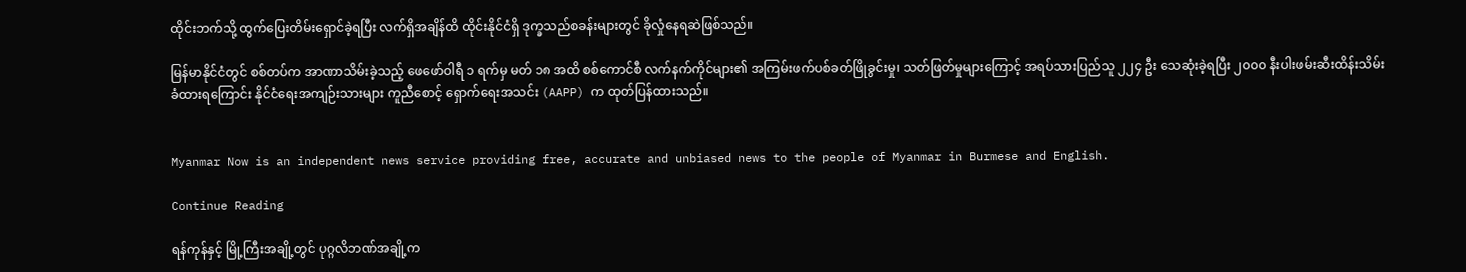ထိုင်းဘက်သို့ ထွက်ပြေးတိမ်းရှောင်ခဲ့ရပြီး လက်ရှိအချိန်ထိ ထိုင်းနိုင်ငံရှိ ဒုက္ခသည်စခန်းများတွင် ခိုလှုံနေရဆဲဖြစ်သည်။

မြန်မာနိုင်ငံတွင် စစ်တပ်က အာဏာသိမ်းခဲ့သည့် ဖေဖော်ဝါရီ ၁ ရက်မှ မတ် ၁၈ အထိ စစ်ကောင်စီ လက်နက်ကိုင်များ၏ အကြမ်းဖက်ပစ်ခတ်ဖြိုခွင်းမှု၊ သတ်ဖြတ်မှုများကြောင့် အရပ်သားပြည်သူ ၂၂၄ ဦး သေဆုံးခဲ့ရပြီး ၂၀၀၀ နီးပါးဖမ်းဆီးထိန်းသိမ်းခံထားရကြောင်း နိုင်ငံရေးအကျဉ်းသားများ ကူညီစောင့် ရှောက်ရေးအသင်း (AAPP) က ထုတ်ပြန်ထားသည်။


Myanmar Now is an independent news service providing free, accurate and unbiased news to the people of Myanmar in Burmese and English.

Continue Reading

ရန်ကုန်နှင့် မြို့ကြီးအချို့တွင် ပုဂ္ဂလိဘဏ်အချို့က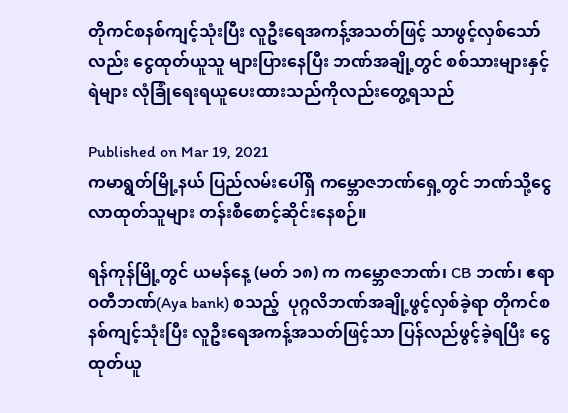တိုကင်စနစ်ကျင့်သုံးပြီး လူဦးရေအကန့်အသတ်ဖြင့် သာဖွင့်လှစ်သော်လည်း ငွေထုတ်ယူသူ များပြားနေပြီး ဘဏ်အချို့တွင် စစ်သားများနှင့် ရဲများ လုံခြုံရေးရယူပေးထားသည်ကိုလည်းတွေ့ရသည်

Published on Mar 19, 2021
ကမာရွတ်မြို့နယ် ပြည်လမ်းပေါ်ရှိ ကမ္ဘောဇဘဏ်ရှေ့တွင် ဘဏ်သို့ငွေလာထုတ်သူများ တန်းစီစောင့်ဆိုင်းနေစဉ်။

ရန်ကုန်မြို့တွင် ယမန်နေ့ (မတ် ၁၈) က ကမ္ဘောဇဘဏ်၊ CB ဘဏ်၊ ဧရာဝတီဘဏ်(Aya bank) စသည့်  ပုဂ္ဂလိဘဏ်အချို့ဖွင့်လှစ်ခဲ့ရာ တိုကင်စနစ်ကျင့်သုံးပြီး လူဦးရေအကန့်အသတ်ဖြင့်သာ ပြန်လည်ဖွင့်ခဲ့ရပြီး ငွေထုတ်ယူ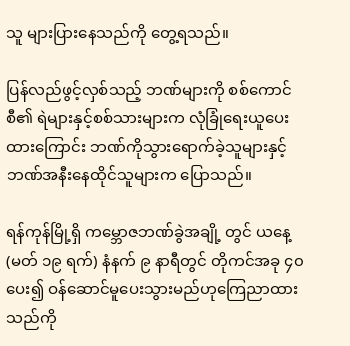သူ များပြားနေသည်ကို တွေ့ရသည်။

ပြန်လည်ဖွင့်လှစ်သည့် ဘဏ်များကို စစ်ကောင်စီ၏ ရဲများနှင့်စစ်သားများက လုံခြုံရေးယူပေးထားကြောင်း ဘဏ်ကိုသွားရောက်ခဲ့သူများနှင့် ဘဏ်အနီးနေထိုင်သူများက ပြောသည်။

ရန်ကုန်မြို့ရှိ ကမ္ဘောဇဘဏ်ခွဲအချို့ တွင် ယနေ့ (မတ် ၁၉ ရက်) နံနက် ၉ နာရီတွင် တိုကင်အခု ၄၀ ပေး၍ ဝန်ဆောင်မူပေးသွားမည်ဟုကြေညာထားသည်ကို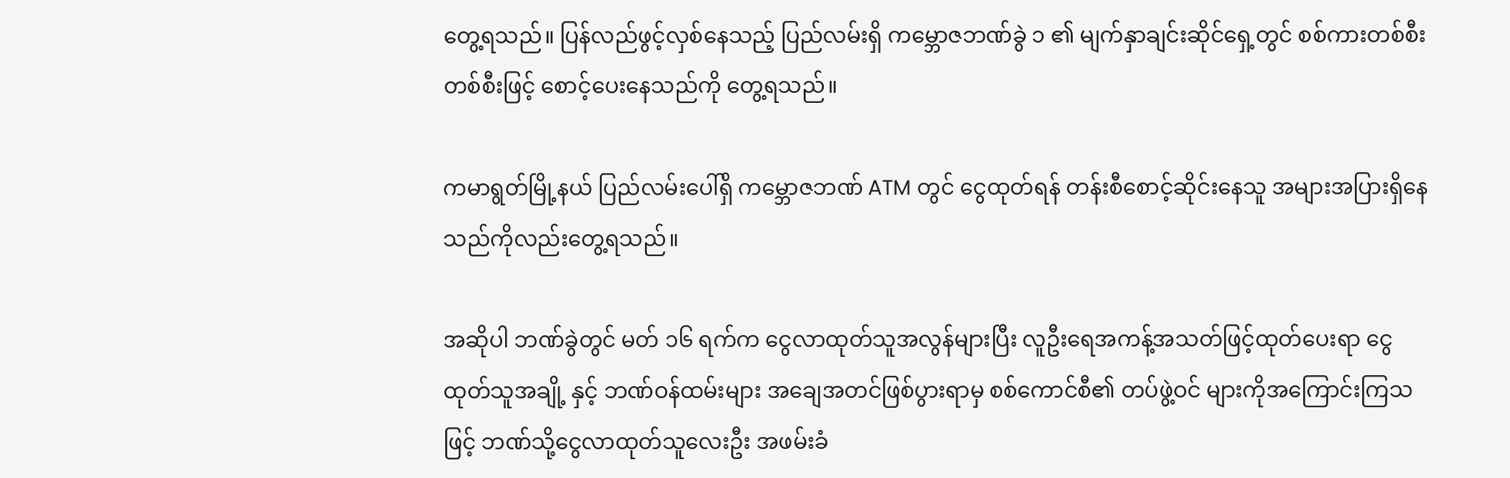တွေ့ရသည်။ ပြန်လည်ဖွင့်လှစ်နေသည့် ပြည်လမ်းရှိ ကမ္ဘောဇဘဏ်ခွဲ ၁ ၏ မျက်နှာချင်းဆိုင်ရှေ့တွင် စစ်ကားတစ်စီးတစ်စီးဖြင့် စောင့်ပေးနေသည်ကို တွေ့ရသည်။

ကမာရွတ်မြို့နယ် ပြည်လမ်းပေါ်ရှိ ကမ္ဘောဇဘဏ် ATM တွင် ငွေထုတ်ရန် တန်းစီစောင့်ဆိုင်းနေသူ အများအပြားရှိနေသည်ကိုလည်းတွေ့ရသည်။

အဆိုပါ ဘဏ်ခွဲတွင် မတ် ၁၆ ရက်က ငွေလာထုတ်သူအလွန်များပြီး လူဦးရေအကန့်အသတ်ဖြင့်ထုတ်ပေးရာ ငွေထုတ်သူအချို့ နှင့် ဘဏ်ဝန်ထမ်းများ အချေအတင်ဖြစ်ပွားရာမှ စစ်ကောင်စီ၏ တပ်ဖွဲ့ဝင် များကိုအကြောင်းကြသဖြင့် ဘဏ်သို့ငွေလာထုတ်သူလေးဦး အဖမ်းခံ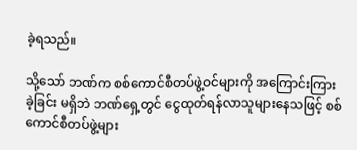ခဲ့ရသည်။

သို့သော် ဘဏ်က စစ်ကောင်စီတပ်ဖွဲ့ဝင်များကို အကြောင်းကြားခဲ့ခြင်း မရှိဘဲ ဘဏ်ရှေ့တွင် ငွေထုတ်ရန်လာသူများနေသဖြင့် စစ်ကောင်စီတပ်ဖွဲ့များ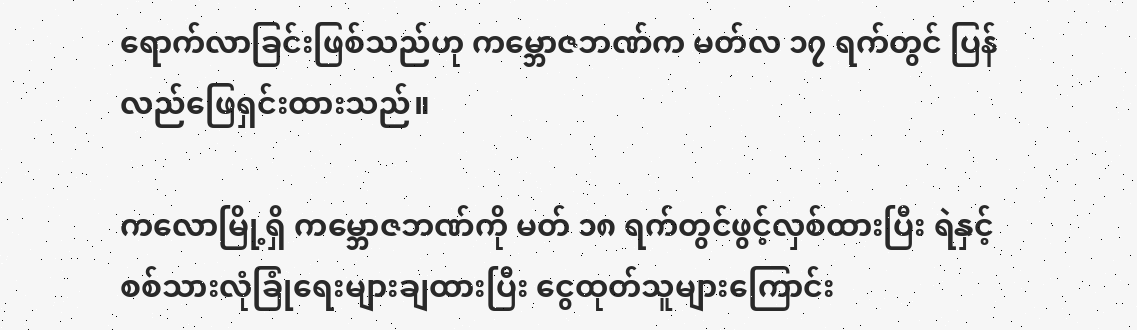ရောက်လာခြင်းဖြစ်သည်ဟု ကမ္ဘောဇဘဏ်က မတ်လ ၁၇ ရက်တွင် ပြန်လည်ဖြေရှင်းထားသည်။

ကလောမြို့ရှိ ကမ္ဘောဇဘဏ်ကို မတ် ၁၈ ရက်တွင်ဖွင့်လှစ်ထားပြီး ရဲနှင့် စစ်သားလုံခြုံရေးများချထားပြီး ငွေထုတ်သူများကြောင်း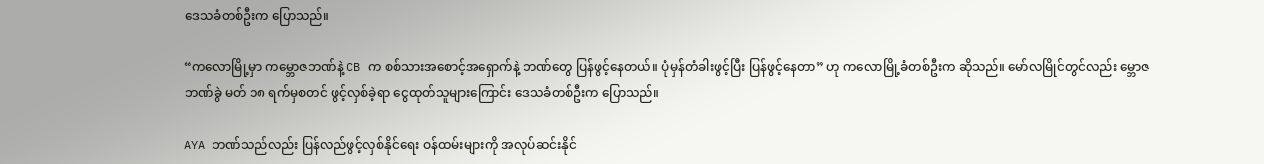ဒေသခံတစ်ဦးက ပြောသည်။

“ကလောမြို့မှာ ကမ္ဘောဇဘဏ်နဲ့ CB က စစ်သားအစောင့်အရှောက်နဲ့ ဘဏ်တွေ ပြန်ဖွင့်နေတယ်။ ပုံမှန်တံခါးဖွင့်ပြီး ပြန်ဖွင့်နေတာ” ဟု ကလောမြို့ခံတစ်ဦးက ဆိုသည်။ မော်လမြိုင်တွင်လည်း မ္ဘောဇဘဏ်ခွဲ မတ် ၁၈ ရက်မှစတင် ဖွင့်လှစ်ခဲ့ရာ ငွေထုတ်သူများကြောင်း ဒေသခံတစ်ဦးက ပြောသည်။

AYA ဘဏ်သည်လည်း ပြန်လည်ဖွင့်လှစ်နိုင်ရေး ဝန်ထမ်းများကို အလုပ်ဆင်းနိုင်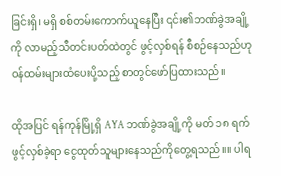ခြင်းရှိ၊ မရှိ စစ်တမ်းကောက်ယူနေပြီး ၎င်း၏ဘဏ်ခွဲအချို့ကို လာမည့်သီတင်းပတ်ထဲတွင် ဖွင့်လှစ်ရန် စီစဉ်နေသည်ဟု ဝန်ထမ်းများထံပေးပို့သည့် စာတွင်ဖော်ပြထားသည်။

ထိုအပြင် ရန်ကုန်မြို့ရှိ AYA ဘဏ်ခွဲအချို့ကို မတ် ၁၈ ရက်ဖွင့်လှစ်ခဲ့ရာ ငွေထုတ်သူများနေသည်ကိုတွေ့ရသည်။။ ပါရ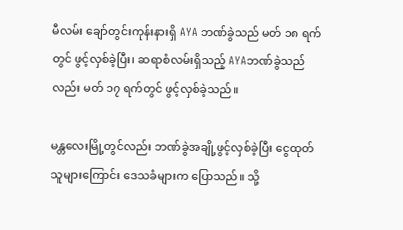မီလမ်း ချော်တွင်းကုန်းနားရှိ AYA ဘဏ်ခွဲသည် မတ် ၁၈ ရက်တွင် ဖွင့်လှစ်ခဲ့ပြီး၊ ဆရာစံလမ်းရှိသည့် AYAဘဏ်ခွဲသည်လည်း မတ် ၁၇ ရက်တွင် ဖွင့်လှစ်ခဲ့သည်။

မန္တလေးမြို့တွင်လည်း ဘဏ်ခွဲအချို့ဖွင့်လှစ်ခဲ့ပြီး ငွေထုတ်သူများကြောင်း ဒေသခံများက ပြောသည်။ သို့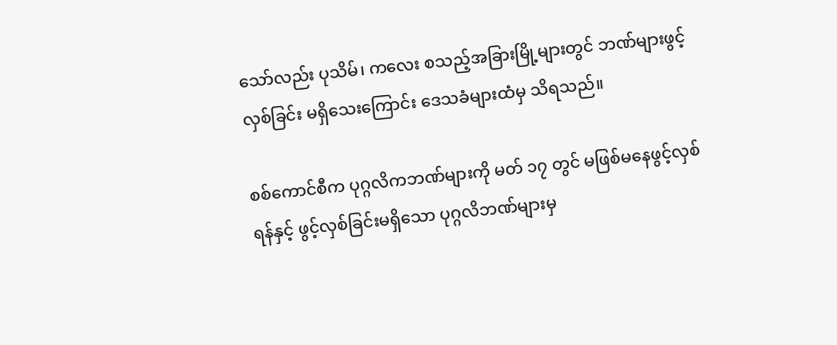သော်လည်း ပုသိမ်၊ ကလေး စသည့်အခြားမြို့များတွင် ဘဏ်များဖွင့်လှစ်ခြင်း မရှိသေးကြောင်း ဒေသခံများထံမှ သိရသည်။

စစ်ကောင်စီက ပုဂ္ဂလိကဘဏ်များကို မတ် ၁၇ တွင် မဖြစ်မနေဖွင့်လှစ်ရန်နှင့် ဖွင့်လှစ်ခြင်းမရှိသော ပုဂ္ဂလိဘဏ်များမှ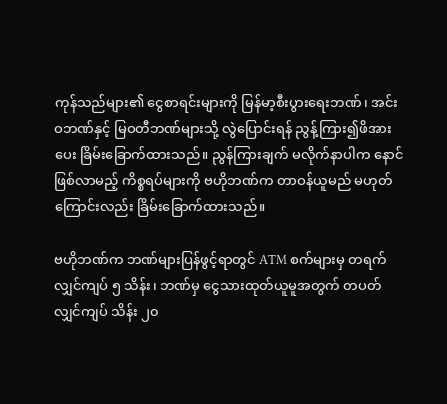ကုန်သည်များ၏ ငွေစာရင်းများကို မြန်မာ့စီးပွားရေးဘဏ်၊ အင်းဝဘဏ်နှင့် မြဝတီဘဏ်များသို့ လွဲပြောင်းရန် ညွန့်ကြား၍ဖိအားပေး ခြိမ်းခြောက်ထားသည်။ ညွန်ကြားချက် မလိုက်နာပါက နောင်ဖြစ်လာမည့် ကိစ္စရပ်များကို ဗဟိုဘဏ်က တာဝန်ယူမည် မဟုတ်ကြောင်းလည်း ခြိမ်းခြောက်ထားသည်။

ဗဟိုဘဏ်က ဘဏ်များပြန်ဖွင့်ရာတွင် ATM စက်များမှ တရက်လျှင်ကျပ် ၅ သိန်း၊ ဘဏ်မှ ငွေသားထုတ်ယူမူအတွက် တပတ်လျှင်ကျပ် သိန်း ၂၀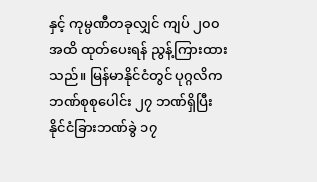နှင့် ကုမ္ပဏီတခုလျှင် ကျပ် ၂၀၀ အထိ ထုတ်ပေးရန် ညွန့်ကြားထားသည်။ မြန်မာနိုင်ငံတွင် ပုဂ္ဂလိက ဘဏ်စုစုပေါင်း ၂၇ ဘဏ်ရှိပြီး နိုင်ငံခြားဘဏ်ခွဲ ၁၇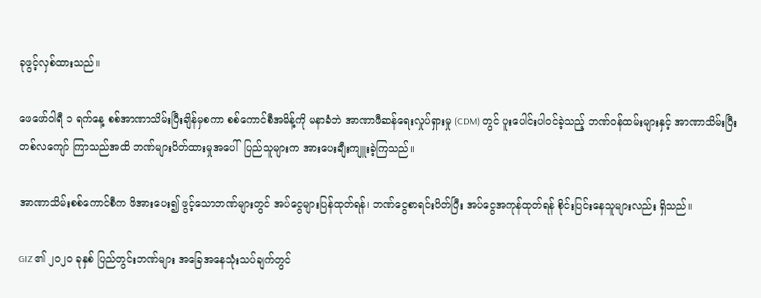ခုဖွင့်လှစ်ထားသည်။

ဖေဖော်ဝါရီ ၁ ရက်နေ့ စစ်အာဏာသိမ်းပြီးချိန်မှစကာ စစ်ကောင်စီအမိန့်ကို မနာခံဘဲ အာဏာဖီဆန်ရေးလှုပ်ရှားမှု (CDM) တွင် ပူးပေါင်းပါဝင်ခဲ့သည့် ဘဏ်ဝန်ထမ်းများနှင့် အာဏာသိမ်းပြီး တစ်လကျော် ကြာသည်အထိ ဘဏ်များပိတ်ထားမှုအပေါ်  ပြည်သူများက အားပေးချီးကျူးခဲ့ကြသည်။

အာဏာသိမ်းစစ်ကောင်စီက ဖိအားပေး၍ ဖွင့်သောဘဏ်များတွင် အပ်ငွေများပြန်ထုတ်ရန်၊ ဘဏ်ငွေစာရင်းပိတ်ပြီး အပ်ငွေအကုန်ထုတ်ရန် စိုင်းပြင်းနေသူများလည်း ရှိသည်။

GIZ ၏ ၂၀၂၀ ခုနှစ် ပြည်တွင်းဘဏ်များ အခြေအနေသုံးသပ်ချက်တွင်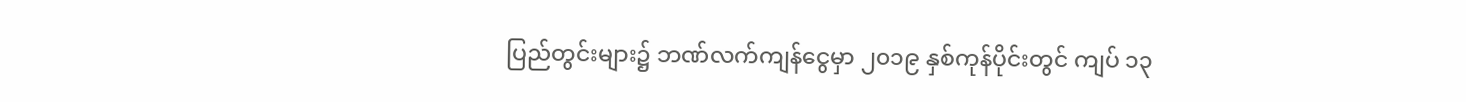ပြည်တွင်းများ၌ ဘဏ်လက်ကျန်ငွေမှာ ၂၀၁၉ နှစ်ကုန်ပိုင်းတွင် ကျပ် ၁၃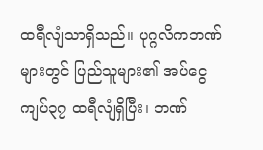ထရီလျံသာရှိသည်။ ပုဂ္ဂလိကဘဏ်များတွင် ပြည်သူများ၏ အပ်ငွေ ကျပ်၃၇ ထရီလျံရှိပြီး၊ ဘဏ်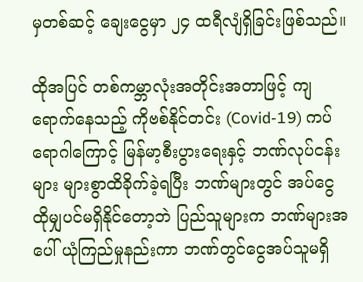မှတစ်ဆင့် ချေးငွေမှာ ၂၄ ထရီလျံရှိခြင်းဖြစ်သည်။

ထိုအပြင် တစ်ကမ္ဘာလုံးအတိုင်းအတာဖြင့် ကျရောက်နေသည့် ကိုဗစ်နိုင်တင်း (Covid-19) ကပ်ရောဂါကြောင့် မြန်မာ့စီးပွားရေးနှင့် ဘဏ်လုပ်ငန်းများ များစွာထိခိုက်ခဲ့ရပြီး ဘဏ်များတွင် အပ်ငွေ ထိုမျှပင်မရှိနိုင်တော့ဘဲ ပြည်သူများက ဘဏ်များအပေါ် ယုံကြည်မှုနည်းကာ ဘဏ်တွင်ငွေအပ်သူမရှိ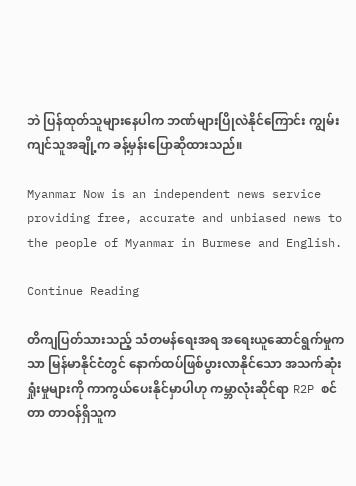ဘဲ ပြန်ထုတ်သူများနေပါက ဘဏ်များပြိုလဲနိုင်ကြောင်း ကျွမ်းကျင်သူအချို့က ခန့်မှန်းပြောဆိုထားသည်။

Myanmar Now is an independent news service providing free, accurate and unbiased news to the people of Myanmar in Burmese and English.

Continue Reading

တိကျပြတ်သားသည့် သံတမန်ရေးအရ အရေးယူဆောင်ရွက်မှုကသာ မြန်မာနိုင်ငံတွင် နောက်ထပ်ဖြစ်ပွားလာနိုင်သော အသက်ဆုံးရှုံးမှုများကို ကာကွယ်ပေးနိုင်မှာပါဟု ကမ္ဘာလုံးဆိုင်ရာ R2P စင်တာ တာဝန်ရှိသူက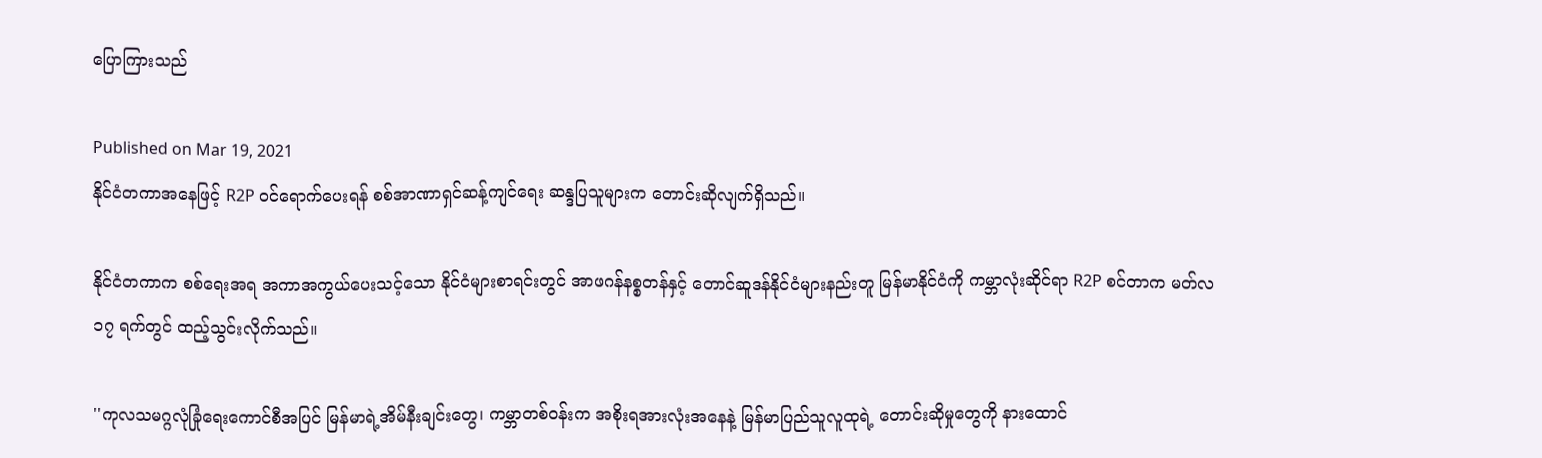ပြောကြားသည်

Published on Mar 19, 2021
နိုင်ငံတကာအနေဖြင့် R2P ဝင်ရောက်ပေးရန် စစ်အာဏာရှင်ဆန့်ကျင်ရေး ဆန္ဒပြသူများက တောင်းဆိုလျက်ရှိသည်။

နိုင်ငံတကာက စစ်ရေးအရ အကာအကွယ်ပေးသင့်သော နိုင်ငံများစာရင်းတွင် အာဖဂန်နစ္စတန်နှင့် တောင်ဆူဒန်နိုင်ငံများနည်းတူ မြန်မာနိုင်ငံကို ကမ္ဘာလုံးဆိုင်ရာ R2P စင်တာက မတ်လ ၁၇ ရက်တွင် ထည့်သွင်းလိုက်သည်။

''ကုလသမဂ္ဂလုံခြုံရေးကောင်စီအပြင် မြန်မာရဲ့အိမ်နီးချင်းတွေ၊ ကမ္ဘာတစ်ဝန်းက အစိုးရအားလုံးအနေနဲ့ မြန်မာပြည်သူလူထုရဲ့ တောင်းဆိုမှုတွေကို နားထောင်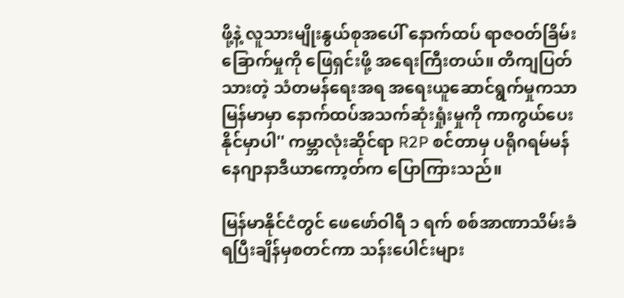ဖို့နဲ့ လူသားမျိုးနွယ်စုအပေါ် နောက်ထပ် ရာဇဝတ်ခြိမ်းခြောက်မှုကို ဖြေရှင်းဖို့ အရေးကြီးတယ်။ တိကျပြတ်သားတဲ့ သံတမန်ရေးအရ အရေးယူဆောင်ရွက်မှုကသာ မြန်မာမှာ နောက်ထပ်အသက်ဆုံးရှုံးမှုကို ကာကွယ်ပေးနိုင်မှာပါ'' ကမ္ဘာလုံးဆိုင်ရာ R2P စင်တာမှ ပရိုဂရမ်မန်နေဂျာနာဒီယာကော့တ်က ပြောကြားသည်။

မြန်မာနိုင်ငံတွင် ဖေဖော်ဝါရီ ၁ ရက် စစ်အာဏာသိမ်းခံရပြီးချိန်မှစတင်ကာ သန်းပေါင်းများ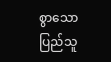စွာသောပြည်သူ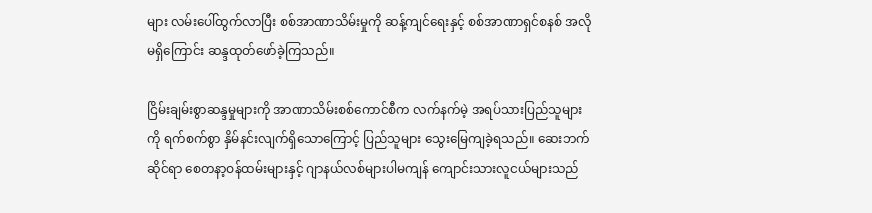များ လမ်းပေါ်ထွက်လာပြီး စစ်အာဏာသိမ်းမှုကို ဆန့်ကျင်ရေးနှင့် စစ်အာဏာရှင်စနစ် အလိုမရှိကြောင်း ဆန္ဒထုတ်ဖော်ခဲ့ကြသည်။

ငြိမ်းချမ်းစွာဆန္ဒမှုများကို အာဏာသိမ်းစစ်ကောင်စီက လက်နက်မဲ့ အရပ်သားပြည်သူများကို ရက်စက်စွာ နှိမ်နင်းလျက်ရှိသောကြောင့် ပြည်သူများ သွေးမြေကျခဲ့ရသည်။ ဆေးဘက်ဆိုင်ရာ စေတနာ့ဝန်ထမ်းများနှင့် ဂျာနယ်လစ်များပါမကျန် ကျောင်းသားလူငယ်များသည်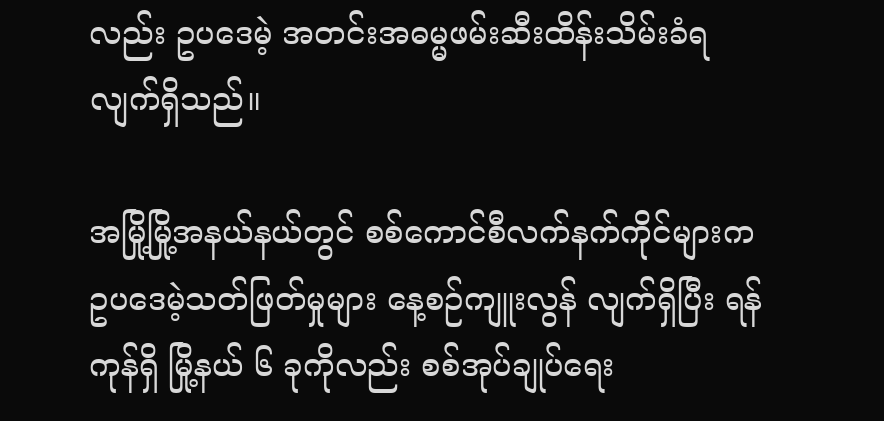လည်း ဥပဒေမဲ့ အတင်းအဓမ္မဖမ်းဆီးထိန်းသိမ်းခံရလျက်ရှိသည်။

အမြို့မြို့အနယ်နယ်တွင် စစ်ကောင်စီလက်နက်ကိုင်များက ဥပဒေမဲ့သတ်ဖြတ်မှုများ နေ့စဉ်ကျူးလွန် လျက်ရှိပြီး ရန်ကုန်ရှိ မြို့နယ် ၆ ခုကိုလည်း စစ်အုပ်ချုပ်ရေး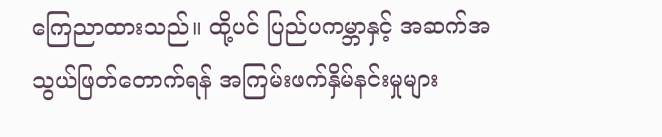ကြေညာထားသည်။ ထို့ပင် ပြည်ပကမ္ဘာနှင့် အဆက်အသွယ်ဖြတ်တောက်ရန် အကြမ်းဖက်နှိမ်နင်းမှုများ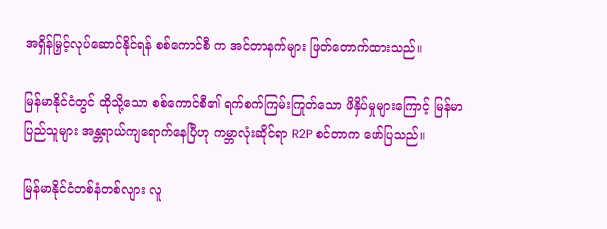အရှိန်မြှင့်လုပ်ဆောင်နိုင်ရန် စစ်ကောင်စီ က အင်တာနက်များ ဖြတ်တောက်ထားသည်။

မြန်မာနိုင်ငံတွင် ထိုသို့သော စစ်ကောင်စီ၏ ရက်စက်ကြမ်းကြုတ်သော ဖိနှိပ်မှုများကြောင့် မြန်မာပြည်သူများ အန္တရာယ်ကျရောက်နေပြီဟု ကမ္ဘာလုံးဆိုင်ရာ R2P စင်တာက ဖော်ပြသည်။

မြန်မာနိုင်ငံတစ်နံတစ်လျား လူ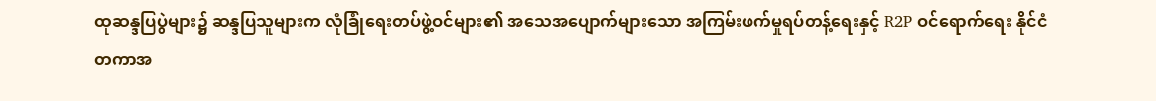ထုဆန္ဒပြပွဲများ၌ ဆန္ဒပြသူများက လုံခြုံရေးတပ်ဖွဲ့ဝင်များ၏ အသေအပျောက်များသော အကြမ်းဖက်မှုရပ်တန့်ရေးနှင့် R2P ဝင်ရောက်ရေး နိုင်ငံတကာအ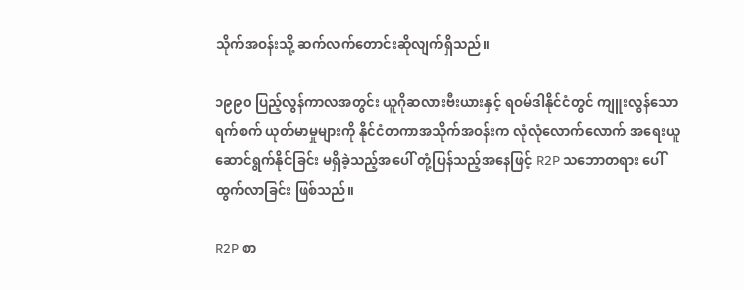သိုက်အဝန်းသို့ ဆက်လက်တောင်းဆိုလျက်ရှိသည်။

၁၉၉၀ ပြည့်လွန်ကာလအတွင်း ယူဂိုဆလားဗီးယားနှင့် ရဝမ်ဒါနိုင်ငံတွင် ကျူးလွန်သော ရက်စက် ယုတ်မာမှုများကို နိုင်ငံတကာအသိုက်အဝန်းက လုံလုံလောက်လောက် အရေးယူ ဆောင်ရွက်နိုင်ခြင်း မရှိခဲ့သည့်အပေါ် တုံ့ပြန်သည့်အနေဖြင့် R2P သဘောတရား ပေါ်ထွက်လာခြင်း ဖြစ်သည်။

R2P စာ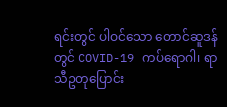ရင်းတွင် ပါဝင်သော တောင်ဆူဒန်တွင် COVID-19 ကပ်ရောဂါ၊ ရာသီဥတုပြောင်း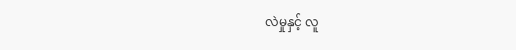လဲမှုနှင့် လူ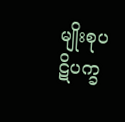မျိုးစုပဋိပက္ခ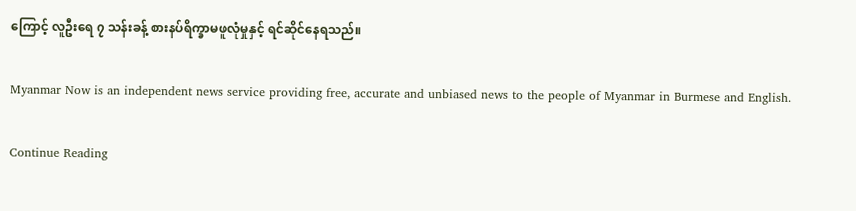ကြောင့် လူဦးရေ ၇ သန်းခန့် စားနပ်ရိက္ခာမဖူလုံမှုနှင့် ရင်ဆိုင်နေရသည်။

Myanmar Now is an independent news service providing free, accurate and unbiased news to the people of Myanmar in Burmese and English.

Continue Reading